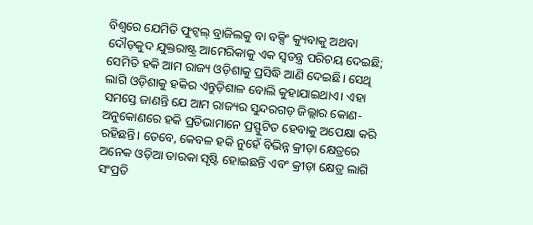ବିଶ୍ବରେ ଯେମିତି ଫୁଟ୍ବଲ୍ ବ୍ରାଜିଲକୁ ବା ବକ୍ସିଂ କ୍ୟୁବାକୁ ଅଥବା ଦୌଡ଼କୁଦ ଯୁକ୍ତରାଷ୍ଟ୍ର ଆମେରିକାକୁ ଏକ ସ୍ବତନ୍ତ୍ର ପରିଚୟ ଦେଇଛି; ସେମିତି ହକି ଆମ ରାଜ୍ୟ ଓଡ଼ିଶାକୁ ପ୍ରସିଦ୍ଧି ଆଣି ଦେଇଛି। ସେଥି ଲାଗି ଓଡ଼ିଶାକୁ ହକିର ଏନ୍ତୁଡ଼ିଶାଳ ବୋଲି କୁହାଯାଇଥାଏ। ଏହା ସମସ୍ତେ ଜାଣନ୍ତି ଯେ ଆମ ରାଜ୍ୟର ସୁନ୍ଦରଗଡ଼ ଜିଲ୍ଲାର କୋଣ-ଅନୁକୋଣରେ ହକି ପ୍ରତିଭାମାନେ ପ୍ରସ୍ଫୁଟିତ ହେବାକୁ ଅପେକ୍ଷା କରି ରହିଛନ୍ତି। ତେବେ, କେବଳ ହକି ନୁହେଁ ବିଭିନ୍ନ କ୍ରୀଡ଼ା କ୍ଷେତ୍ରରେ ଅନେକ ଓଡ଼ିଆ ତାରକା ସୃଷ୍ଟି ହୋଇଛନ୍ତି ଏବଂ କ୍ରୀଡ଼ା କ୍ଷେତ୍ର ଲାଗି ସଂପ୍ରତି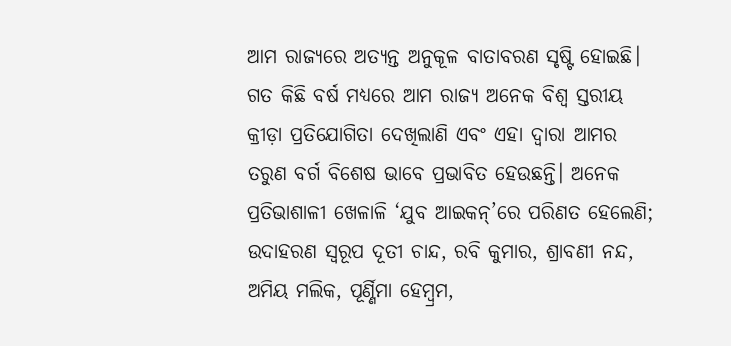ଆମ ରାଜ୍ୟରେ ଅତ୍ୟନ୍ତ ଅନୁକୂଳ ବାତାବରଣ ସୃଷ୍ଟି ହୋଇଛି। ଗତ କିଛି ବର୍ଷ ମଧ୍ୟରେ ଆମ ରାଜ୍ୟ ଅନେକ ବିଶ୍ବ ସ୍ତରୀୟ କ୍ରୀଡ଼ା ପ୍ରତିଯୋଗିତା ଦେଖିଲାଣି ଏବଂ ଏହା ଦ୍ବାରା ଆମର ତରୁଣ ବର୍ଗ ବିଶେଷ ଭାବେ ପ୍ରଭାବିତ ହେଉଛନ୍ତି। ଅନେକ ପ୍ରତିଭାଶାଳୀ ଖେଳାଳି ‘ଯୁବ ଆଇକନ୍’ରେ ପରିଣତ ହେଲେଣି; ଉଦାହରଣ ସ୍ବରୂପ ଦୂତୀ ଚାନ୍ଦ, ରବି କୁମାର, ଶ୍ରାବଣୀ ନନ୍ଦ, ଅମିୟ ମଲିକ, ପୂର୍ଣ୍ଣିମା ହେମ୍ବ୍ରମ,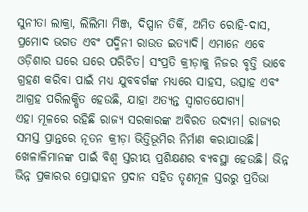ସୁନୀତା ଲାକ୍ରା, ଲିଲିମା ମିଞ୍ଜ, ଦିପ୍ସାନ ତିର୍କି, ଅମିତ ରୋହି-ଦାସ, ପ୍ରମୋଦ ଭଗତ ଏବଂ ପଦ୍ମିନୀ ରାଉତ ଇତ୍ୟାଦି। ଏମାନେ ଏବେ ଓଡ଼ିଶାର ଘରେ ଘରେ ପରିଚିତ। ସଂପ୍ରତି କ୍ରୀଡ଼ାକୁ ନିଜର ବୃତ୍ତି ଭାବେ ଗ୍ରହଣ କରିବା ପାଇଁ ମଧ୍ୟ ଯୁବବର୍ଗଙ୍କ ମଧ୍ୟରେ ସାହସ, ଉତ୍ସାହ ଏବଂ ଆଗ୍ରହ ପରିଲକ୍ଷିତ ହେଉଛି, ଯାହା ଅତ୍ୟନ୍ତ ସ୍ବାଗତଯୋଗ୍ୟ।
ଏହା ମୂଳରେ ରହିଛି ରାଜ୍ୟ ସରକାରଙ୍କ ଅବିରତ ଉଦ୍ୟମ। ରାଜ୍ୟର ସମସ୍ତ ପ୍ରାନ୍ତରେ ନୂତନ କ୍ରୀଡ଼ା ଭିତ୍ତିଭୂମିର ନିର୍ମାଣ କରାଯାଉଛି। ଖେଳାଳିମାନଙ୍କ ପାଇଁ ବିଶ୍ବ ସ୍ତରୀୟ ପ୍ରଶିକ୍ଷଣର ବ୍ୟବସ୍ଥା ହେଉଛି। ଭିନ୍ନ ଭିନ୍ନ ପ୍ରକାରର ପ୍ରୋତ୍ସାହନ ପ୍ରଦାନ ସହିତ ତୃଣମୂଳ ସ୍ତରରୁ ପ୍ରତିଭା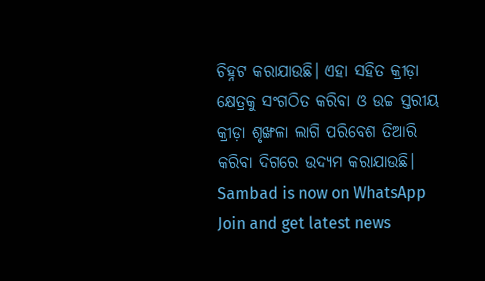ଚିହ୍ନଟ କରାଯାଉଛି। ଏହା ସହିତ କ୍ରୀଡ଼ା କ୍ଷେତ୍ରକୁ ସଂଗଠିତ କରିବା ଓ ଉଚ୍ଚ ସ୍ତରୀୟ କ୍ରୀଡ଼ା ଶୃଙ୍ଖଳା ଲାଗି ପରିବେଶ ତିଆରି କରିବା ଦିଗରେ ଉଦ୍ୟମ କରାଯାଉଛି।
Sambad is now on WhatsApp
Join and get latest news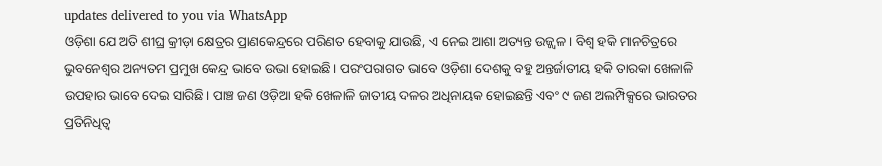updates delivered to you via WhatsApp
ଓଡ଼ିଶା ଯେ ଅତି ଶୀଘ୍ର କ୍ରୀଡ଼ା କ୍ଷେତ୍ରର ପ୍ରାଣକେନ୍ଦ୍ରରେ ପରିଣତ ହେବାକୁ ଯାଉଛି, ଏ ନେଇ ଆଶା ଅତ୍ୟନ୍ତ ଉଜ୍ଜ୍ବଳ। ବିଶ୍ବ ହକି ମାନଚିତ୍ରରେ ଭୁବନେଶ୍ବର ଅନ୍ୟତମ ପ୍ରମୁଖ କେନ୍ଦ୍ର ଭାବେ ଉଭା ହୋଇଛି। ପରଂପରାଗତ ଭାବେ ଓଡ଼ିଶା ଦେଶକୁ ବହୁ ଅନ୍ତର୍ଜାତୀୟ ହକି ତାରକା ଖେଳାଳି ଉପହାର ଭାବେ ଦେଇ ସାରିଛି। ପାଞ୍ଚ ଜଣ ଓଡ଼ିଆ ହକି ଖେଳାଳି ଜାତୀୟ ଦଳର ଅଧିନାୟକ ହୋଇଛନ୍ତି ଏବଂ ୯ ଜଣ ଅଲମ୍ପିକ୍ସରେ ଭାରତର ପ୍ରତିନିଧିତ୍ବ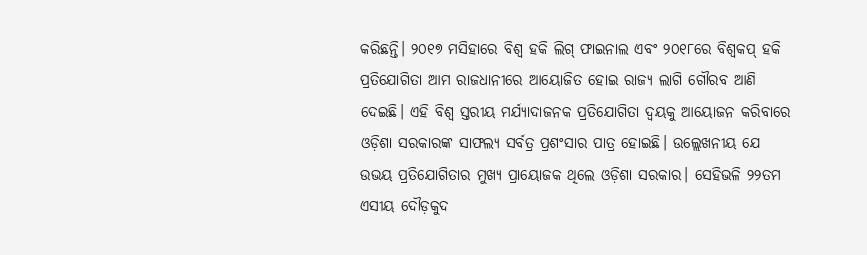କରିଛନ୍ତି। ୨୦୧୭ ମସିହାରେ ବିଶ୍ୱ ହକି ଲିଗ୍ ଫାଇନାଲ ଏବଂ ୨୦୧୮ରେ ବିଶ୍ବକପ୍ ହକି ପ୍ରତିଯୋଗିତା ଆମ ରାଜଧାନୀରେ ଆୟୋଜିତ ହୋଇ ରାଜ୍ୟ ଲାଗି ଗୌରବ ଆଣି ଦେଇଛି। ଏହି ବିଶ୍ବ ସ୍ତରୀୟ ମର୍ଯ୍ୟାଦାଜନକ ପ୍ରତିଯୋଗିତା ଦ୍ବୟକୁ ଆୟୋଜନ କରିବାରେ ଓଡ଼ିଶା ସରକାରଙ୍କ ସାଫଲ୍ୟ ସର୍ବତ୍ର ପ୍ରଶଂସାର ପାତ୍ର ହୋଇଛି। ଉଲ୍ଲେଖନୀୟ ଯେ ଉଭୟ ପ୍ରତିଯୋଗିତାର ମୁଖ୍ୟ ପ୍ରାୟୋଜକ ଥିଲେ ଓଡ଼ିଶା ସରକାର। ସେହିଭଳି ୨୨ତମ ଏସୀୟ ଦୌଡ଼କୁଦ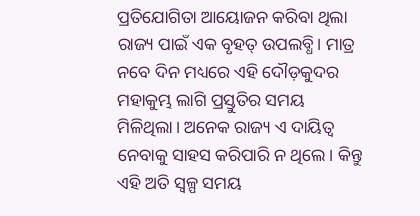ପ୍ରତିଯୋଗିତା ଆୟୋଜନ କରିବା ଥିଲା ରାଜ୍ୟ ପାଇଁ ଏକ ବୃହତ୍ ଉପଲବ୍ଧି। ମାତ୍ର ନବେ ଦିନ ମଧ୍ୟରେ ଏହି ଦୌଡ଼କୁଦର ମହାକୁମ୍ଭ ଲାଗି ପ୍ରସ୍ତୁତିର ସମୟ ମିଳିଥିଲା। ଅନେକ ରାଜ୍ୟ ଏ ଦାୟିତ୍ବ ନେବାକୁ ସାହସ କରିପାରି ନ ଥିଲେ। କିନ୍ତୁ ଏହି ଅତି ସ୍ବଳ୍ପ ସମୟ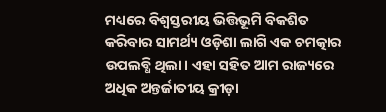ମଧ୍ୟରେ ବିଶ୍ବସ୍ତରୀୟ ଭିତ୍ତିଭୂମି ବିକଶିତ କରିବାର ସାମର୍ଥ୍ୟ ଓଡ଼ିଶା ଲାଗି ଏକ ଚମତ୍କାର ଉପଲବ୍ଧି ଥିଲା। ଏହା ସହିତ ଆମ ରାଜ୍ୟରେ ଅଧିକ ଅନ୍ତର୍ଜାତୀୟ କ୍ରୀଡ଼ା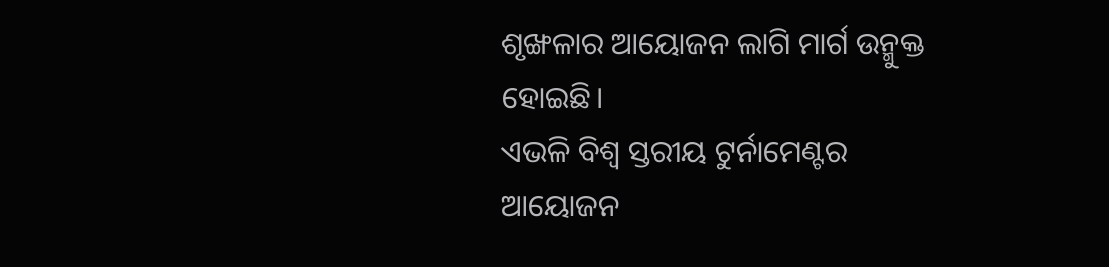ଶୃଙ୍ଖଳାର ଆୟୋଜନ ଲାଗି ମାର୍ଗ ଉନ୍ମୁକ୍ତ ହୋଇଛି।
ଏଭଳି ବିଶ୍ବ ସ୍ତରୀୟ ଟୁର୍ନାମେଣ୍ଟର ଆୟୋଜନ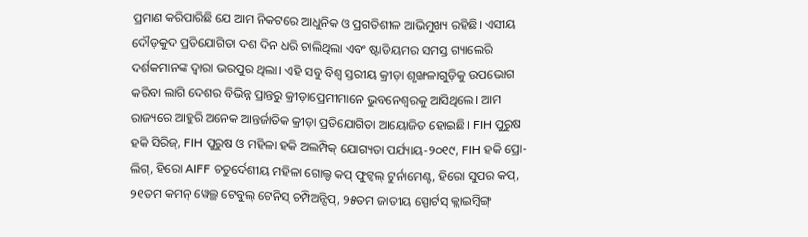ପ୍ରମାଣ କରିପାରିଛି ଯେ ଆମ ନିକଟରେ ଆଧୁନିକ ଓ ପ୍ରଗତିଶୀଳ ଆଭିମୁଖ୍ୟ ରହିଛି। ଏସୀୟ ଦୌଡ଼କୁଦ ପ୍ରତିଯୋଗିତା ଦଶ ଦିନ ଧରି ଚାଲିଥିଲା ଏବଂ ଷ୍ଟାଡିୟମର ସମସ୍ତ ଗ୍ୟାଲେରି ଦର୍ଶକମାନଙ୍କ ଦ୍ବାରା ଭରପୁର ଥିଲା। ଏହି ସବୁ ବିଶ୍ବ ସ୍ତରୀୟ କ୍ରୀଡ଼ା ଶୃଙ୍ଖଳାଗୁଡ଼ିକୁ ଉପଭୋଗ କରିବା ଲାଗି ଦେଶର ବିଭିନ୍ନ ପ୍ରାନ୍ତରୁ କ୍ରୀଡ଼ାପ୍ରେମୀମାନେ ଭୁବନେଶ୍ବରକୁ ଆସିଥିଲେ। ଆମ ରାଜ୍ୟରେ ଆହୁରି ଅନେକ ଆନ୍ତର୍ଜାତିକ କ୍ରୀଡ଼ା ପ୍ରତିଯୋଗିତା ଆୟୋଜିତ ହୋଇଛି। FIH ପୁରୁଷ ହକି ସିରିଜ୍, FIH ପୁରୁଷ ଓ ମହିଳା ହକି ଅଲମ୍ପିକ୍ ଯୋଗ୍ୟତା ପର୍ଯ୍ୟାୟ-୨୦୧୯, FIH ହକି ପ୍ରୋ-ଲିଗ୍, ହିରୋ AIFF ଚତୁର୍ଦେଶୀୟ ମହିଳା ଗୋଲ୍ଡ କପ୍ ଫୁଟ୍ବଲ୍ ଟୁର୍ନାମେଣ୍ଟ, ହିରୋ ସୁପର କପ୍, ୨୧ତମ କମନ୍ ୱେଲ୍ଥ ଟେବୁଲ୍ ଟେନିସ୍ ଚମ୍ପିଅନ୍ସିପ୍, ୨୫ତମ ଜାତୀୟ ସ୍ପୋର୍ଟସ୍ କ୍ଲାଇମ୍ବିଙ୍ଗ୍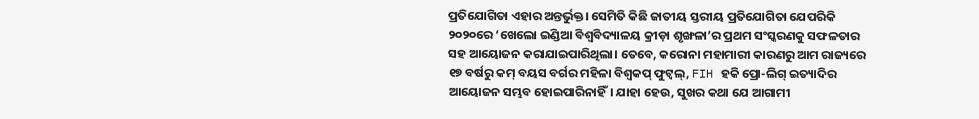ପ୍ରତିଯୋଗିତା ଏହାର ଅନ୍ତର୍ଭୁକ୍ତ। ସେମିତି କିଛି ଜାତୀୟ ସ୍ତରୀୟ ପ୍ରତିଯୋଗିତା ଯେପରିକି ୨୦୨୦ରେ ‘ଖେଲୋ ଇଣ୍ଡିଆ ବିଶ୍ୱବିଦ୍ୟାଳୟ କ୍ରୀଡ଼ା ଶୃଙ୍ଖଳା’ର ପ୍ରଥମ ସଂସ୍କରଣକୁ ସଫଳତାର ସହ ଆୟୋଜନ କରାଯାଇପାରିଥିଲା। ତେବେ, କରୋନା ମହାମାରୀ କାରଣରୁ ଆମ ରାଜ୍ୟରେ ୧୭ ବର୍ଷରୁ କମ୍ ବୟସ ବର୍ଗର ମହିଳା ବିଶ୍ବକପ୍ ଫୁଟ୍ବଲ୍, FIH ହକି ପ୍ରୋ-ଲିଗ୍ ଇତ୍ୟାଦିର ଆୟୋଜନ ସମ୍ଭବ ହୋଇପାରିନାହିଁ। ଯାହା ହେଉ, ସୁଖର କଥା ଯେ ଆଗାମୀ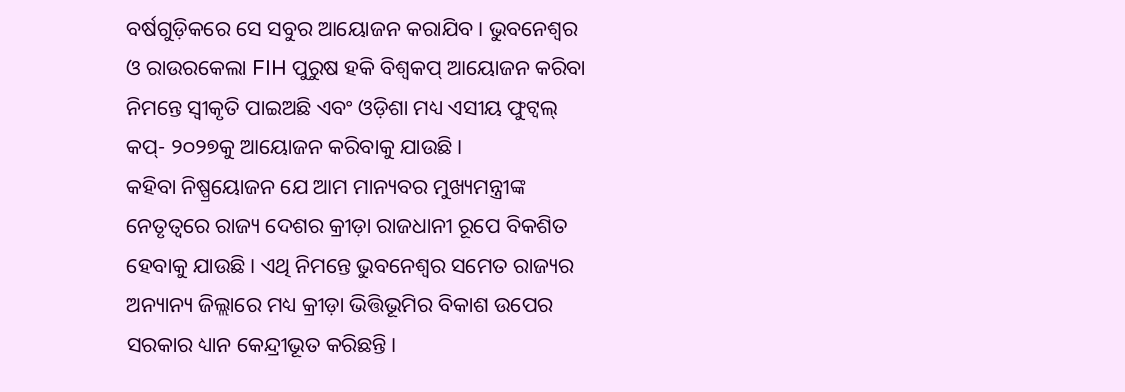ବର୍ଷଗୁଡ଼ିକରେ ସେ ସବୁର ଆୟୋଜନ କରାଯିବ। ଭୁବନେଶ୍ବର ଓ ରାଉରକେଲା FIH ପୁରୁଷ ହକି ବିଶ୍ବକପ୍ ଆୟୋଜନ କରିବା ନିମନ୍ତେ ସ୍ବୀକୃତି ପାଇଅଛି ଏବଂ ଓଡ଼ିଶା ମଧ୍ୟ ଏସୀୟ ଫୁଟ୍ବଲ୍ କପ୍- ୨୦୨୭କୁ ଆୟୋଜନ କରିବାକୁ ଯାଉଛି।
କହିବା ନିଷ୍ପ୍ରୟୋଜନ ଯେ ଆମ ମାନ୍ୟବର ମୁଖ୍ୟମନ୍ତ୍ରୀଙ୍କ ନେତୃତ୍ବରେ ରାଜ୍ୟ ଦେଶର କ୍ରୀଡ଼ା ରାଜଧାନୀ ରୂପେ ବିକଶିତ ହେବାକୁ ଯାଉଛି। ଏଥି ନିମନ୍ତେ ଭୁବନେଶ୍ବର ସମେତ ରାଜ୍ୟର ଅନ୍ୟାନ୍ୟ ଜିଲ୍ଲାରେ ମଧ୍ୟ କ୍ରୀଡ଼ା ଭିତ୍ତିଭୂମିର ବିକାଶ ଉପେର ସରକାର ଧ୍ୟାନ କେନ୍ଦ୍ରୀଭୂତ କରିଛନ୍ତି।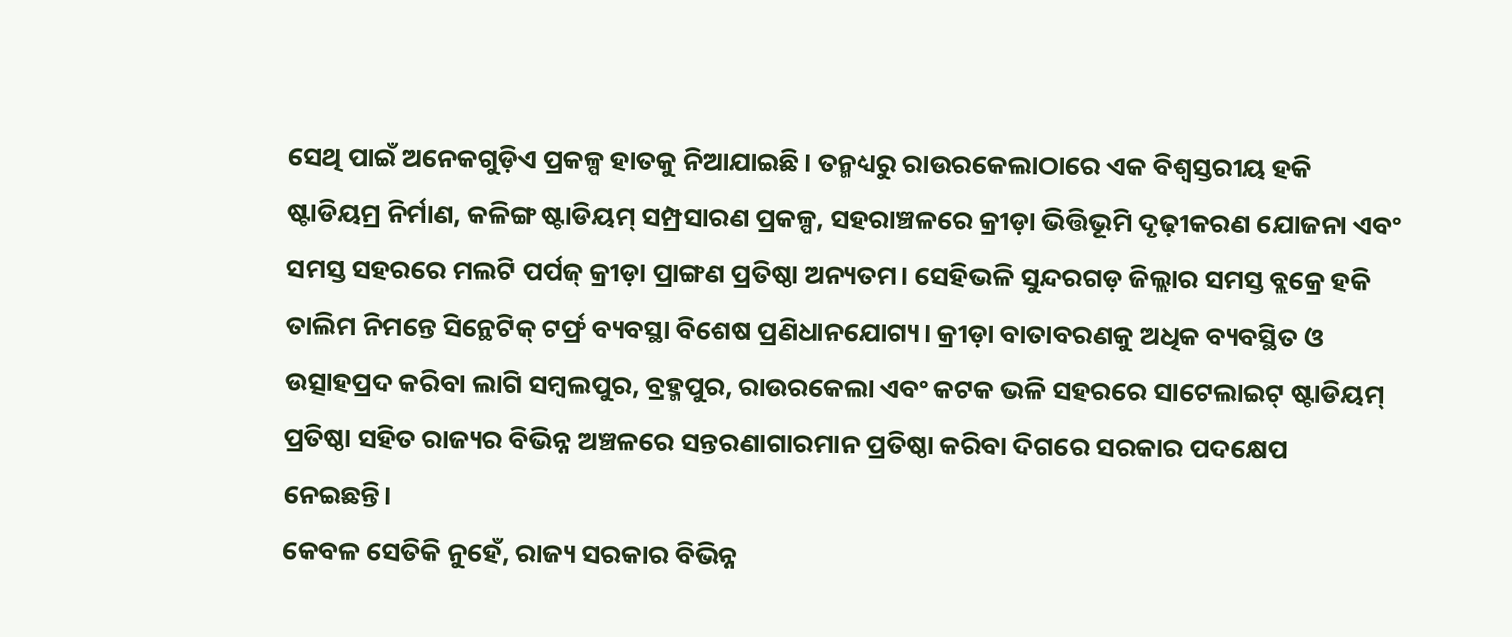ସେଥି ପାଇଁ ଅନେକଗୁଡ଼ିଏ ପ୍ରକଳ୍ପ ହାତକୁ ନିଆଯାଇଛି। ତନ୍ମଧ୍ୟରୁ ରାଉରକେଲାଠାରେ ଏକ ବିଶ୍ବସ୍ତରୀୟ ହକି ଷ୍ଟାଡିୟମ୍ର ନିର୍ମାଣ, କଳିଙ୍ଗ ଷ୍ଟାଡିୟମ୍ ସମ୍ପ୍ରସାରଣ ପ୍ରକଳ୍ପ, ସହରାଞ୍ଚଳରେ କ୍ରୀଡ଼ା ଭିତ୍ତିଭୂମି ଦୃଢ଼ୀକରଣ ଯୋଜନା ଏବଂ ସମସ୍ତ ସହରରେ ମଲଟି ପର୍ପଜ୍ କ୍ରୀଡ଼ା ପ୍ରାଙ୍ଗଣ ପ୍ରତିଷ୍ଠା ଅନ୍ୟତମ। ସେହିଭଳି ସୁନ୍ଦରଗଡ଼ ଜିଲ୍ଲାର ସମସ୍ତ ବ୍ଲକ୍ରେ ହକି ତାଲିମ ନିମନ୍ତେ ସିନ୍ଥେଟିକ୍ ଟର୍ଫ୍ର ବ୍ୟବସ୍ଥା ବିଶେଷ ପ୍ରଣିଧାନଯୋଗ୍ୟ। କ୍ରୀଡ଼ା ବାତାବରଣକୁ ଅଧିକ ବ୍ୟବସ୍ଥିତ ଓ ଉତ୍ସାହପ୍ରଦ କରିବା ଲାଗି ସମ୍ବଲପୁର, ବ୍ରହ୍ମପୁର, ରାଉରକେଲା ଏବଂ କଟକ ଭଳି ସହରରେ ସାଟେଲାଇଟ୍ ଷ୍ଟାଡିୟମ୍ ପ୍ରତିଷ୍ଠା ସହିତ ରାଜ୍ୟର ବିଭିନ୍ନ ଅଞ୍ଚଳରେ ସନ୍ତରଣାଗାରମାନ ପ୍ରତିଷ୍ଠା କରିବା ଦିଗରେ ସରକାର ପଦକ୍ଷେପ ନେଇଛନ୍ତି।
କେବଳ ସେତିକି ନୁହେଁ, ରାଜ୍ୟ ସରକାର ବିଭିନ୍ନ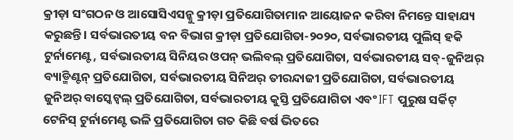କ୍ରୀଡ଼ା ସଂଗଠନ ଓ ଆସୋସିଏସନ୍କୁ କ୍ରୀଡ଼ା ପ୍ରତିଯୋଗିତାମାନ ଆୟୋଜନ କରିବା ନିମନ୍ତେ ସାହାଯ୍ୟ କରୁଛନ୍ତି। ସର୍ବଭାରତୀୟ ବନ ବିଭାଗ କ୍ରୀଡ଼ା ପ୍ରତିଯୋଗିତା-୨୦୨୦, ସର୍ବଭାରତୀୟ ପୁଲିସ୍ ହକି ଟୁର୍ନାମେଣ୍ଟ, ସର୍ବଭାରତୀୟ ସିନିୟର ଓପନ୍ ଭଲିବଲ୍ ପ୍ରତିଯୋଗିତା, ସର୍ବଭାରତୀୟ ସବ୍-ଜୁନିଅର୍ ବ୍ୟାଡ୍ମିଣ୍ଟନ୍ ପ୍ରତିଯୋଗିତା, ସର୍ବଭାରତୀୟ ସିନିଅର୍ ତୀରନ୍ଦାଜୀ ପ୍ରତିଯୋଗିତା, ସର୍ବଭାରତୀୟ ଜୁନିଅର୍ ବାସ୍କେଟ୍ବଲ୍ ପ୍ରତିଯୋଗିତା, ସର୍ବଭାରତୀୟ କୁସ୍ତି ପ୍ରତିଯୋଗିତା ଏବଂ IFT ପୁରୁଷ ସର୍କିଟ୍ ଟେନିସ୍ ଟୁର୍ନାମେଣ୍ଟ ଭଳି ପ୍ରତିଯୋଗିତା ଗତ କିଛି ବର୍ଷ ଭିତରେ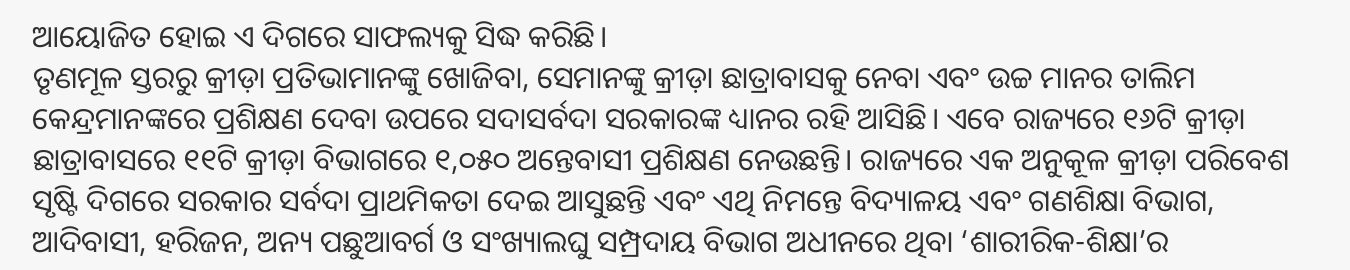ଆୟୋଜିତ ହୋଇ ଏ ଦିଗରେ ସାଫଲ୍ୟକୁ ସିଦ୍ଧ କରିଛି।
ତୃଣମୂଳ ସ୍ତରରୁ କ୍ରୀଡ଼ା ପ୍ରତିଭାମାନଙ୍କୁ ଖୋଜିବା, ସେମାନଙ୍କୁ କ୍ରୀଡ଼ା ଛାତ୍ରାବାସକୁ ନେବା ଏବଂ ଉଚ୍ଚ ମାନର ତାଲିମ କେନ୍ଦ୍ରମାନଙ୍କରେ ପ୍ରଶିକ୍ଷଣ ଦେବା ଉପରେ ସଦାସର୍ବଦା ସରକାରଙ୍କ ଧ୍ୟାନର ରହି ଆସିଛି। ଏବେ ରାଜ୍ୟରେ ୧୬ଟି କ୍ରୀଡ଼ା ଛାତ୍ରାବାସରେ ୧୧ଟି କ୍ରୀଡ଼ା ବିଭାଗରେ ୧,୦୫୦ ଅନ୍ତେବାସୀ ପ୍ରଶିକ୍ଷଣ ନେଉଛନ୍ତି। ରାଜ୍ୟରେ ଏକ ଅନୁକୂଳ କ୍ରୀଡ଼ା ପରିବେଶ ସୃଷ୍ଟି ଦିଗରେ ସରକାର ସର୍ବଦା ପ୍ରାଥମିକତା ଦେଇ ଆସୁଛନ୍ତି ଏବଂ ଏଥି ନିମନ୍ତେ ବିଦ୍ୟାଳୟ ଏବଂ ଗଣଶିକ୍ଷା ବିଭାଗ, ଆଦିବାସୀ, ହରିଜନ, ଅନ୍ୟ ପଛୁଆବର୍ଗ ଓ ସଂଖ୍ୟାଲଘୁ ସମ୍ପ୍ରଦାୟ ବିଭାଗ ଅଧୀନରେ ଥିବା ‘ଶାରୀରିକ-ଶିକ୍ଷା’ର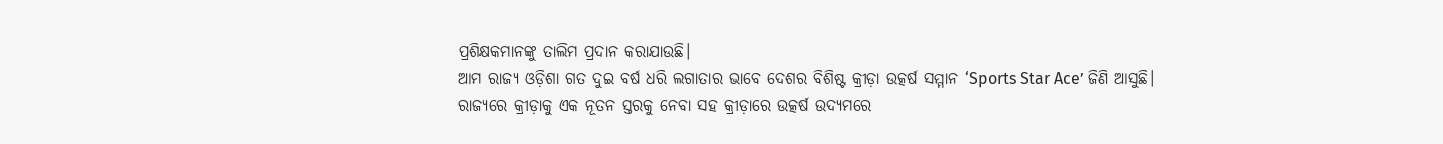ପ୍ରଶିକ୍ଷକମାନଙ୍କୁ ତାଲିମ ପ୍ରଦାନ କରାଯାଉଛି।
ଆମ ରାଜ୍ୟ ଓଡ଼ିଶା ଗତ ଦୁଇ ବର୍ଷ ଧରି ଲଗାତାର ଭାବେ ଦେଶର ବିଶିଷ୍ଟ କ୍ରୀଡ଼ା ଉତ୍କର୍ଷ ସମ୍ମାନ ‘Sports Star Ace’ ଜିଣି ଆସୁଛି। ରାଜ୍ୟରେ କ୍ରୀଡ଼ାକୁ ଏକ ନୂତନ ସ୍ତରକୁ ନେବା ସହ କ୍ରୀଡ଼ାରେ ଉତ୍କର୍ଷ ଉଦ୍ୟମରେ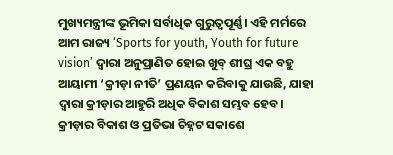ମୁଖ୍ୟମନ୍ତ୍ରୀଙ୍କ ଭୂମିକା ସର୍ବାଧିକ ଗୁରୁତ୍ବପୂର୍ଣ୍ଣ। ଏହି ମର୍ମରେ ଆମ ରାଜ୍ୟ ‘Sports for youth, Youth for future vision’ ଦ୍ବାରା ଅନୁପ୍ରାଣିତ ହୋଇ ଖୁବ୍ ଶୀଘ୍ର ଏକ ବହୁ ଆୟାମୀ ‘କ୍ରୀଡ଼ା ନୀତି’ ପ୍ରଣୟନ କରିବାକୁ ଯାଉଛି, ଯାହା ଦ୍ବାରା କ୍ରୀଡ଼ାର ଆହୁରି ଅଧିକ ବିକାଶ ସମ୍ଭବ ହେବ। କ୍ରୀଡ଼ାର ବିକାଶ ଓ ପ୍ରତିଭା ଚିହ୍ନଟ ସକାଶେ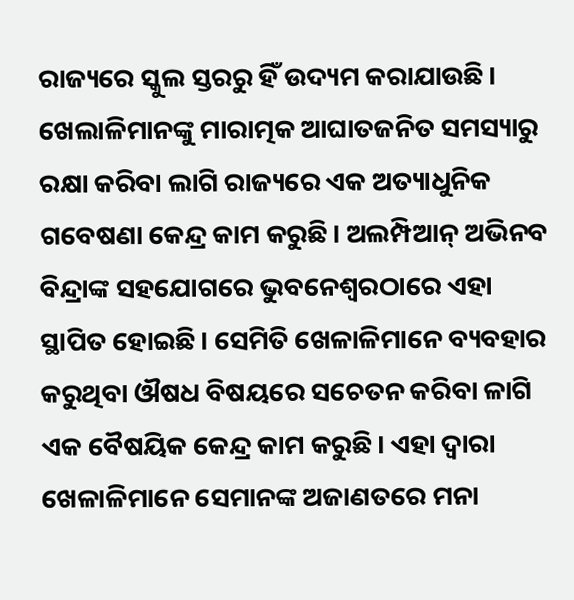ରାଜ୍ୟରେ ସ୍କୁଲ ସ୍ତରରୁ ହିଁ ଉଦ୍ୟମ କରାଯାଉଛି। ଖେଲାଳିମାନଙ୍କୁ ମାରାତ୍ମକ ଆଘାତଜନିତ ସମସ୍ୟାରୁ ରକ୍ଷା କରିବା ଲାଗି ରାଜ୍ୟରେ ଏକ ଅତ୍ୟାଧୁନିକ ଗବେଷଣା କେନ୍ଦ୍ର କାମ କରୁଛି। ଅଲମ୍ପିଆନ୍ ଅଭିନବ ବିନ୍ଦ୍ରାଙ୍କ ସହଯୋଗରେ ଭୁବନେଶ୍ବରଠାରେ ଏହା ସ୍ଥାପିତ ହୋଇଛି। ସେମିତି ଖେଳାଳିମାନେ ବ୍ୟବହାର କରୁଥିବା ଔଷଧ ବିଷୟରେ ସଚେତନ କରିବା ଳାଗି ଏକ ବୈଷୟିକ କେନ୍ଦ୍ର କାମ କରୁଛି। ଏହା ଦ୍ବାରା ଖେଳାଳିମାନେ ସେମାନଙ୍କ ଅଜାଣତରେ ମନା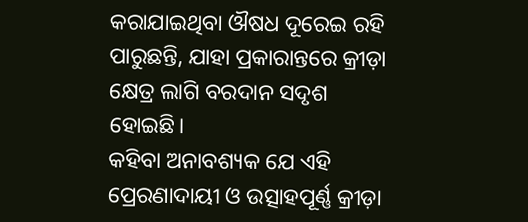କରାଯାଇଥିବା ଔଷଧ ଦୂରେଇ ରହି ପାରୁଛନ୍ତି, ଯାହା ପ୍ରକାରାନ୍ତରେ କ୍ରୀଡ଼ା କ୍ଷେତ୍ର ଲାଗି ବରଦାନ ସଦୃଶ ହୋଇଛି।
କହିବା ଅନାବଶ୍ୟକ ଯେ ଏହି ପ୍ରେରଣାଦାୟୀ ଓ ଉତ୍ସାହପୂର୍ଣ୍ଣ କ୍ରୀଡ଼ା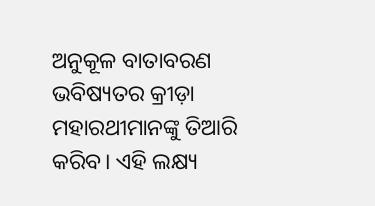ଅନୁକୂଳ ବାତାବରଣ ଭବିଷ୍ୟତର କ୍ରୀଡ଼ା ମହାରଥୀମାନଙ୍କୁ ତିଆରି କରିବ। ଏହି ଲକ୍ଷ୍ୟ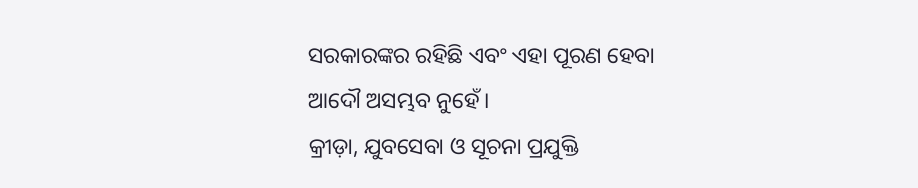ସରକାରଙ୍କର ରହିଛି ଏବଂ ଏହା ପୂରଣ ହେବା ଆଦୌ ଅସମ୍ଭବ ନୁହେଁ।
କ୍ରୀଡ଼ା, ଯୁବସେବା ଓ ସୂଚନା ପ୍ରଯୁକ୍ତି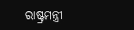ରାଷ୍ଟ୍ରମନ୍ତ୍ରୀ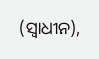(ସ୍ୱାଧୀନ),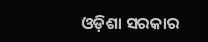ଓଡ଼ିଶା ସରକାର